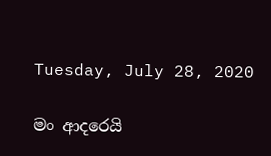Tuesday, July 28, 2020

මං ආදරෙයි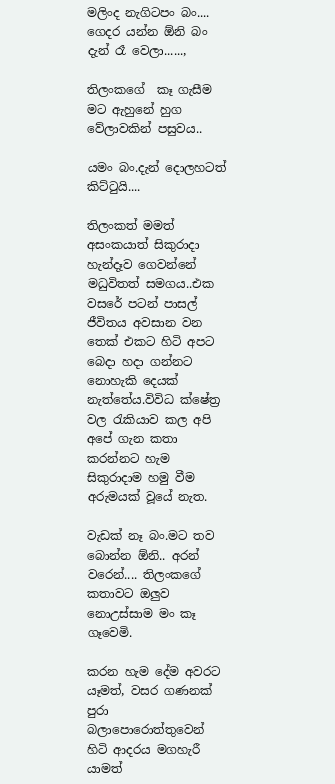මලිංද නැගිටපං බං.... ගෙදර යන්න ඕනි බං දැන් රෑ වෙලා......,

තිලංකගේ  කෑ ගැසීම මට ඇහුනේ හුග වේලාවකින් පසුවය..

යමං බං.දැන් දොලහටත් කිට්ටුයි....

තිලංකත් මමත් අසංකයාත් සිකුරාදා හැන්දෑව ගෙවන්නේ මධුවිතත් සමගය..එක වසරේ පටන් පාසල් ජීවිතය අවසාන වන තෙක් එකට හිටි අපට බෙදා හදා ගන්නට නොහැකි දෙයක් නැත්තේය.විවිධ ක්ෂේත්‍ර වල රැකියාව කල අපි අපේ ගැන කතා කරන්නට හැම සිකුරාදාම හමු වීම අරුමයක් වූයේ නැත.

වැඩක් නෑ බං.මට තව බොන්න ඕනි.. අරන් වරෙන්.... තිලංකගේ කතාවට ඔලුව නොඋස්සාම මං කෑ ගෑවෙමි.

කරන හැම දේම අවරට යෑමත්, වසර ගණනක් පුරා බලාපොරොත්තුවෙන් හිටි ආදරය මගහැරී යාමත්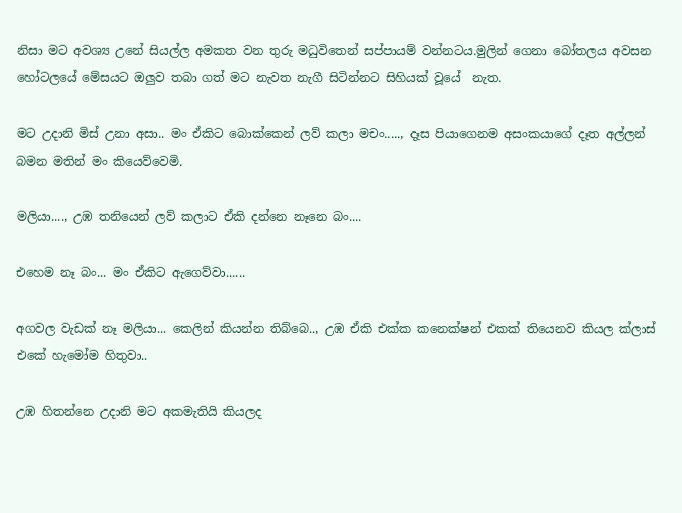නිසා මට අවශ්‍ය උනේ සියල්ල අමකත වන තුරු මධුවිතෙන් සප්පායම් වන්නටය.මුලින් ගෙනා බෝතලය අවසන හෝටලයේ මේසයට ඔලුව තබා ගත් මට නැවත නැගී සිටින්නට සිහියක් වූයේ  නැත.

මට උදානි මිස් උනා අසා.. මං ඒකිට බොක්කෙන් ලව් කලා මචං....., දෑස පියාගෙනම අසංකයාගේ දෑත අල්ලන් බමන මතින් මං කියෙව්වෙමි.

මලියා...., උඹ තනියෙන් ලව් කලාට ඒකි දන්නෙ නෑනෙ බං....

එහෙම නෑ බං... මං ඒකිට ඇගෙව්වා......

අගවල වැඩක් නෑ මලියා... කෙලින් කියන්න තිබ්බෙ.., උඹ ඒකි එක්ක කනෙක්ෂන් එකක් තියෙනව කියල ක්ලාස් එකේ හැමෝම හිතුවා..

උඹ හිතන්නෙ උදානි මට අකමැතියි කියලද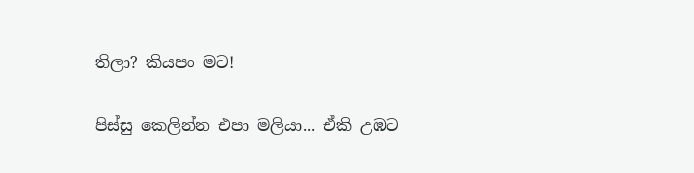තිලා? කියපං මට!

පිස්සු කෙලින්න එපා මලියා... ඒකි උඹට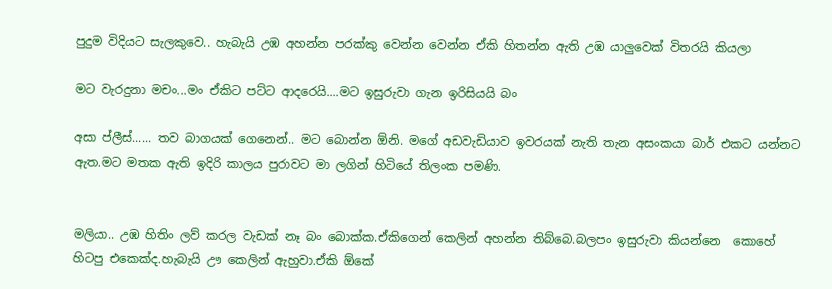පුදුම විදියට සැලකුවෙ.. හැබැයි උඹ අහන්න පරක්කු වෙන්න වෙන්න ඒකි හිතන්න ඇති උඹ යාලුවෙක් විතරයි කියලා

මට වැරදුනා මචං...මං ඒකිට පට්ට ආදරෙයි....මට ඉසුරුවා ගැන ඉරිසියයි බං

අසා ප්ලීස්...... තව බාගයක් ගෙනෙන්.. මට බොන්න ඕනි. මගේ අඩවැඩියාව ඉවරයක් නැති තැන අසංකයා බාර් එකට යන්නට ඇත.මට මතක ඇති ඉදිරි කාලය පුරාවට මා ලගින් හිටියේ තිලංක පමණි.


මලියා.. උඹ හිතිං ලව් කරල වැඩක් නෑ බං බොක්ක.ඒකිගෙන් කෙලින් අහන්න තිබ්බෙ.බලපං ඉසුරුවා කියන්නෙ  කොහේ හිටපු එකෙක්ද.හැබැයි ඌ කෙලින් ඇහුවා.ඒකි ඕකේ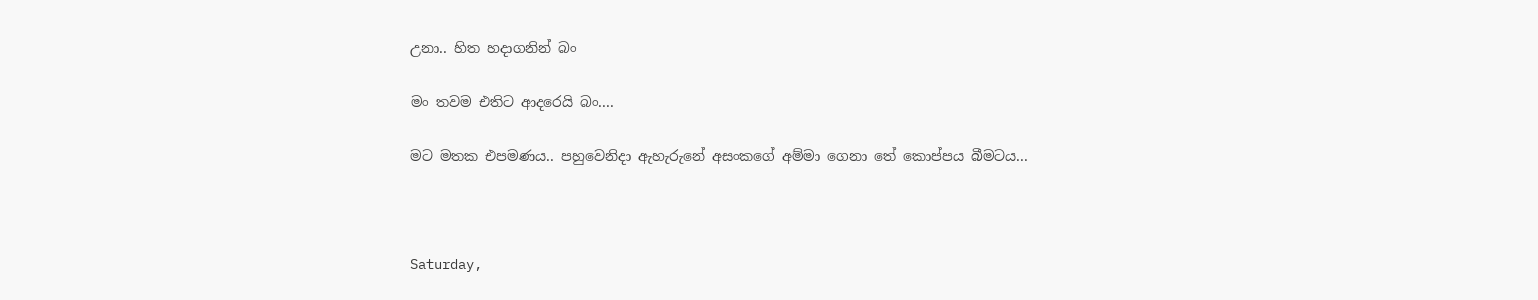උනා.. හිත හදාගනින් බං

මං තවම එතිට ආදරෙයි බං....

මට මතක එපමණය.. පහුවෙනිදා ඇහැරුනේ අසංකගේ අම්මා ගෙනා තේ කොප්පය බීමටය...



Saturday,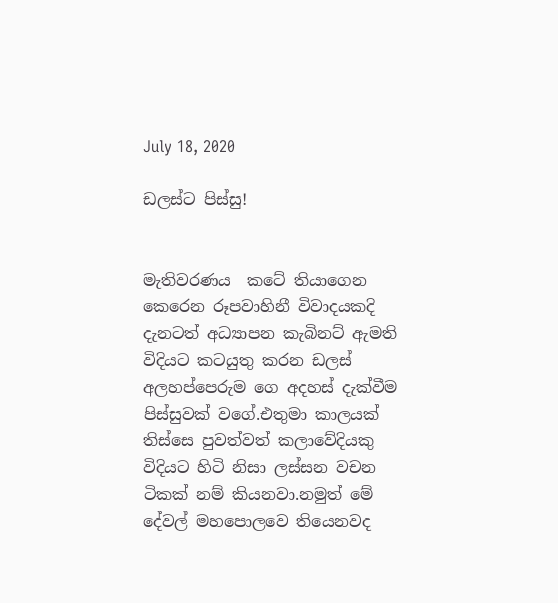July 18, 2020

ඩලස්ට පිස්සු!


මැතිවරණය  කටේ තියාගෙන කෙරෙන රූපවාහිනී විවාදයකදි දැනටත් අධ්‍යාපන කැබිනට් ඇමති විදියට කටයුතු කරන ඩලස් අලහප්පෙරුම ගෙ අදහස් දැක්වීම පිස්සුවක් වගේ.එතුමා කාලයක් තිස්සෙ පුවත්වත් කලාවේදියකු විදියට හිටි නිසා ලස්සන වචන ටිකක් නම් කියනවා.නමුත් මේ දේවල් මහපොලවෙ තියෙනවද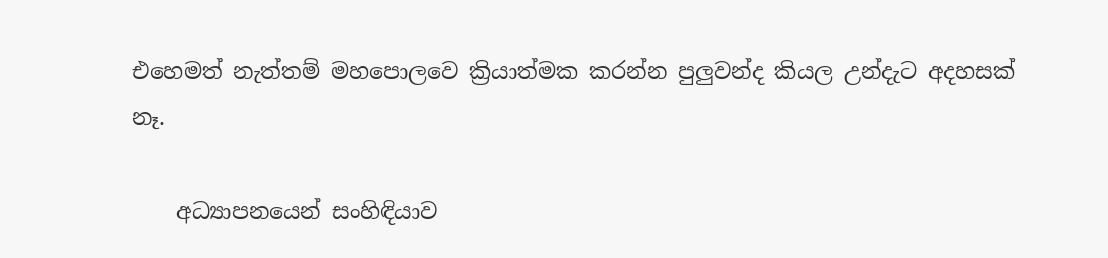එහෙමත් නැත්තම් මහපොලවෙ ක්‍රියාත්මක කරන්න පුලුවන්ද කියල උන්දැට අදහසක් නෑ.

    අධ්‍යාපනයෙන් සංහිඳියාව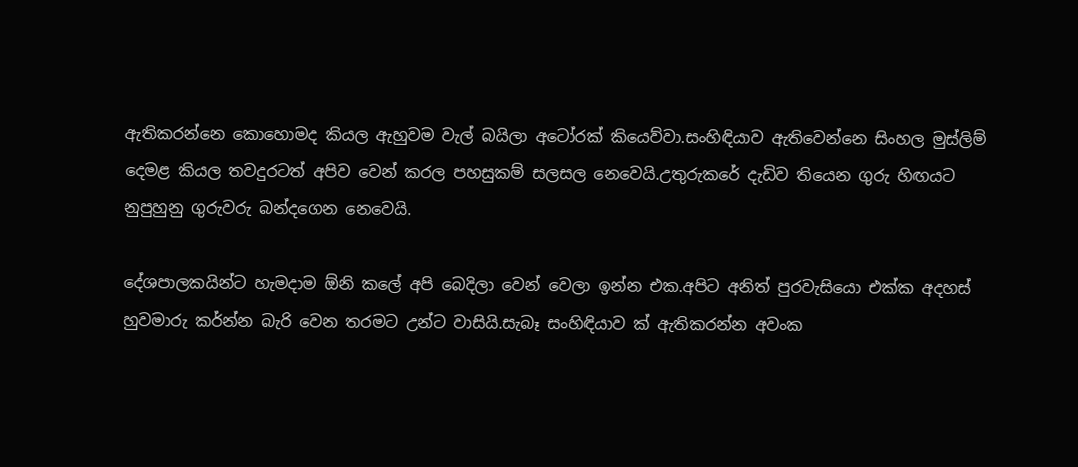ඇතිකරන්නෙ කොහොමද කියල ඇහුවම වැල් බයිලා අටෝරක් කියෙව්වා.සංහිඳියාව ඇතිවෙන්නෙ සිංහල මුස්ලිම් දෙමළ කියල තවදුරටත් අපිව වෙන් කරල පහසුකම් සලසල නෙවෙයි.උතුරුකරේ දැඩිව තියෙන ගුරු හිඟයට නුපුහුනු ගුරුවරු බන්දගෙන නෙවෙයි.

දේශපාලකයින්ට හැමදාම ඕනි කලේ අපි බෙදිලා වෙන් වෙලා ඉන්න එක.අපිට අනිත් පුරවැසියො එක්ක අදහස් හුවමාරු කර්න්න බැරි වෙන තරමට උන්ට වාසියි.සැබෑ සංහිඳියාව ක් ඇතිකරන්න අවංක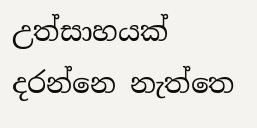උත්සාහයක් දරන්නෙ නැත්තෙ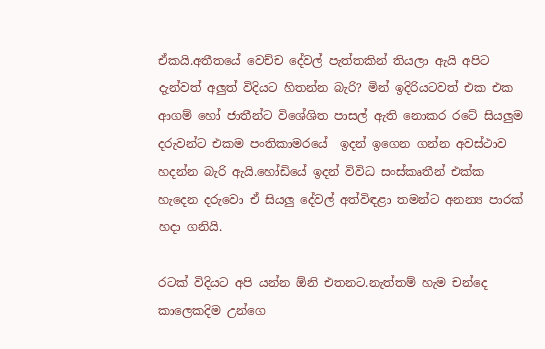ඒකයි.අතීතයේ වෙච්ච දේවල් පැත්තකින් තියලා ඇයි අපිට දැන්වත් අලුත් විදියට හිතන්න බැරි? මින් ඉදිරියටවත් එක එක ආගම් හෝ ජාතීන්ට විශේශිත පාසල් ඇති නොකර රටේ සියලුම දරුවන්ට එකම පංතිකාමරයේ  ඉදන් ඉගෙන ගන්න අවස්ථාව හදන්න බැරි ඇයි.හෝඩියේ ඉදන් විවිධ සංස්කෘතීන් එක්ක හැදෙන දරුවො ඒ සියලු දේවල් අත්විඳළා තමන්ට අනන්‍ය පාරක් හදා ගනියි.

රටක් විදියට අපි යන්න ඕනි එතනට.නැත්තම් හැම චන්දෙ කාලෙකදිම උන්ගෙ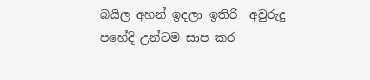බයිල අහන් ඉදලා ඉතිරි  අවුරුදු පහේදි උන්ටම සාප කර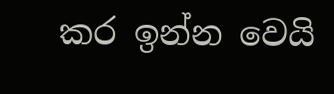කර ඉන්න වෙයි